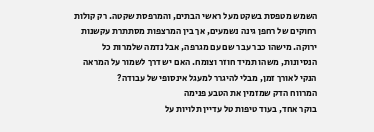השמש מטפסת בשקט מעל ראשי הבתים, והמרפסת שקטה. רק קולות רחוקים של רחפן גינה נשמעים, אך בין המרצפות מסתתרת עקשנות ירוקה. מישהו כבר עבר שם עם מגרפה, אבל נדמה שלמרות כל הנסיונות, משהו תמיד חוזר וצומח. האם יש דרך לשמור על המראה הנקי לאורך זמן, מבלי להיגרר למעגל אינסופי של עבודה?
המרווח הדק שמזמין את הטבע פנימה
בוקר אחד, בעוד טיפות טל עדיין תלויות על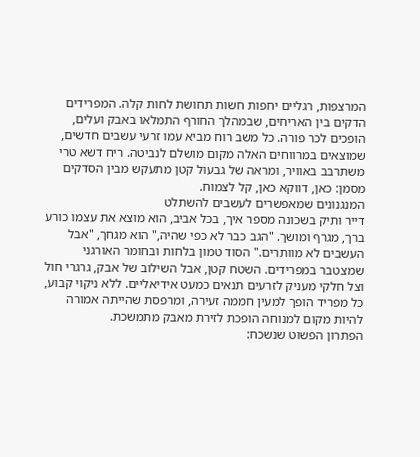המרצפות, רגליים יחפות חשות תחושת לחות קלה. המפרידים הדקים בין האריחים, שבמהלך החורף התמלאו באבק ועלים, הופכים לכר פורה. כל משב רוח מביא עמו זרעי עשבים חדשים, שמוצאים במרווחים האלה מקום מושלם לנביטה. ריח דשא טרי משתרבב באוויר, ומראה של גבעול קטן מתעקש מבין הסדקים מסמן: כאן, דווקא כאן, קל לצמוח.
המנגנונים שמאפשרים לעשבים להשתלט
דייר ותיק בשכונה מספר איך, בכל אביב, הוא מוצא את עצמו כורע ברך, מגרף ומושך. "הגב כבר לא כפי שהיה," הוא מגחך, "אבל העשבים לא מוותרים." הסוד טמון בלחות ובחומר האורגני שמצטבר במפרידים. השטח קטן, אבל השילוב של אבק, גרגרי חול וצל חלקי מעניק לזרעים תנאים כמעט אידיאליים. ללא ניקוי קבוע, כל מפריד הופך למעין חממה זעירה, ומרפסת שהייתה אמורה להיות מקום למנוחה הופכת לזירת מאבק מתמשכת.
הפתרון הפשוט שנשכח: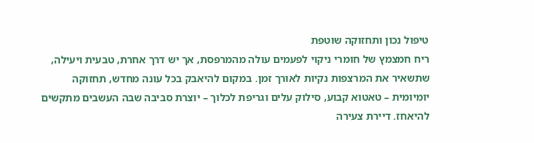טיפול נכון ותחזוקה שוטפת
ריח חמצמץ של חומרי ניקוי לפעמים עולה מהמרפסת, אך יש דרך אחרת, טבעית ויעילה, שתשאיר את המרצפות נקיות לאורך זמן. במקום להיאבק בכל עונה מחדש, תחזוקה יומיומית – טאטוא קבוע, סילוק עלים וגריפת לכלוך – יוצרת סביבה שבה העשבים מתקשים להיאחז. דיירת צעירה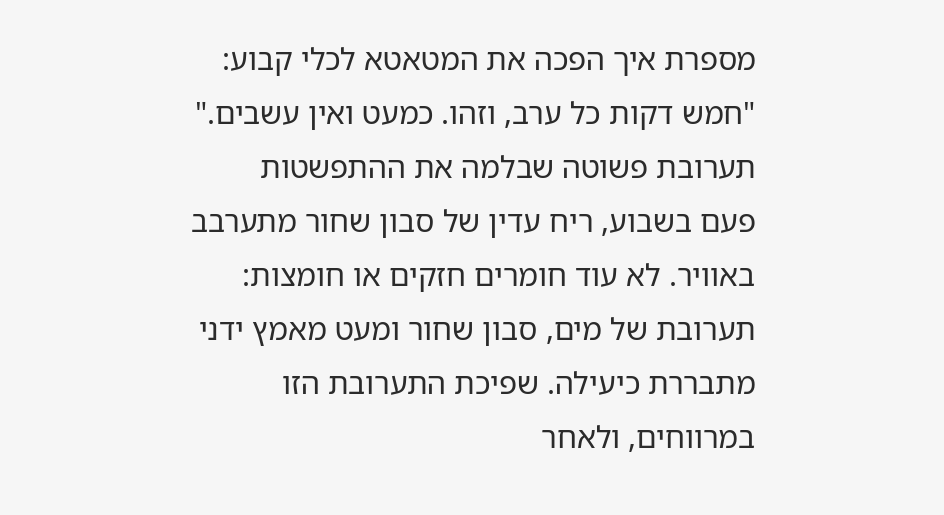מספרת איך הפכה את המטאטא לכלי קבוע: "חמש דקות כל ערב, וזהו. כמעט ואין עשבים."
תערובת פשוטה שבלמה את ההתפשטות
פעם בשבוע, ריח עדין של סבון שחור מתערבב באוויר. לא עוד חומרים חזקים או חומצות: תערובת של מים, סבון שחור ומעט מאמץ ידני מתבררת כיעילה. שפיכת התערובת הזו במרווחים, ולאחר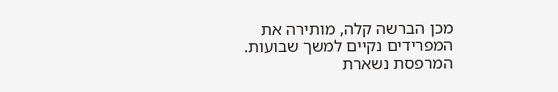מכן הברשה קלה, מותירה את המפרידים נקיים למשך שבועות. המרפסת נשארת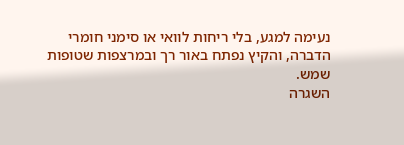נעימה למגע, בלי ריחות לוואי או סימני חומרי הדברה, והקיץ נפתח באור רך ובמרצפות שטופות שמש.
השגרה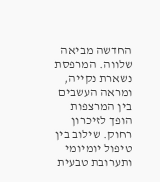החדשה מביאה שלווה. המרפסת נשארת נקייה, ומראה העשבים בין המרצפות הופך לזיכרון רחוק. שילוב בין טיפול יומיומי ותערובת טבעית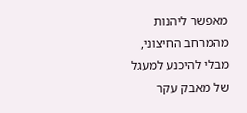מאפשר ליהנות מהמרחב החיצוני, מבלי להיכנע למעגל של מאבק עקר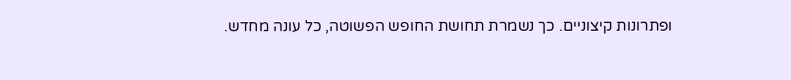ופתרונות קיצוניים. כך נשמרת תחושת החופש הפשוטה, כל עונה מחדש.